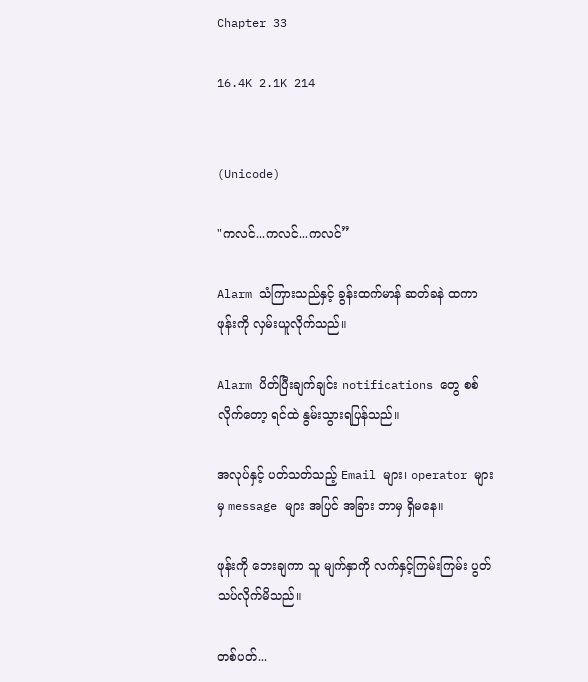Chapter 33

16.4K 2.1K 214


(Unicode)

"ကလင်...ကလင်...ကလင်”

Alarm သံကြားသည်နှင့် ခွန်းထက်မာန် ဆတ်ခနဲ ထကာ ဖုန်းကို လှမ်းယူလိုက်သည်။

Alarm ပိတ်ပြီးချက်ချင်း notifications တွေ စစ်လိုက်တော့ ရင်ထဲ နွမ်းသွားရပြန်သည်။

အလုပ်နှင့် ပတ်သတ်သည့် Email များ၊ operator များမှ message များ အပြင် အခြား ဘာမှ ရှိမနေ။

ဖုန်းကို ဘေးချကာ သူ မျက်နှာကို လက်နှင့်ကြမ်းကြမ်း ပွတ်သပ်လိုက်မိသည်။

တစ်ပတ်...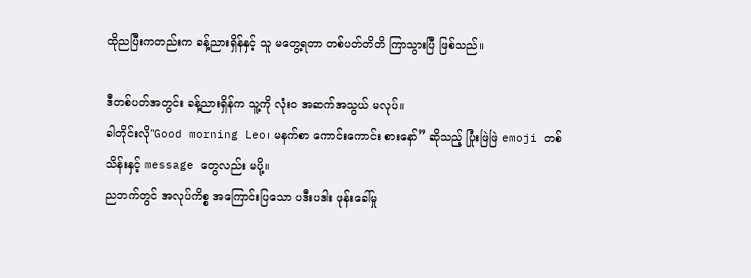ထိုညပြီးကတည်းက ခန့်ညားရှိန်နှင့် သူ မတွေ့ရတာ တစ်ပတ်တိတိ ကြာသွားပြီ ဖြစ်သည်။

ဒီတစ်ပတ်အတွင်း ခန့်ညားရှိန်က သူ့ကို လုံးဝ အဆက်အသွယ် မလုပ်။
ခါတိုင်းလို"Good morning Leo၊ မနက်စာ ကောင်းကောင်း စားနော်” ဆိုသည့် ပြုံးဖြဲဖြဲ emoji တစ်သိန်းနှင့် message တွေလည်း မပို့။
ညဘက်တွင် အလုပ်ကိစ္စ အကြောင်းပြသော ပဒီးပဒါး ဖုန်းခေါ်မှု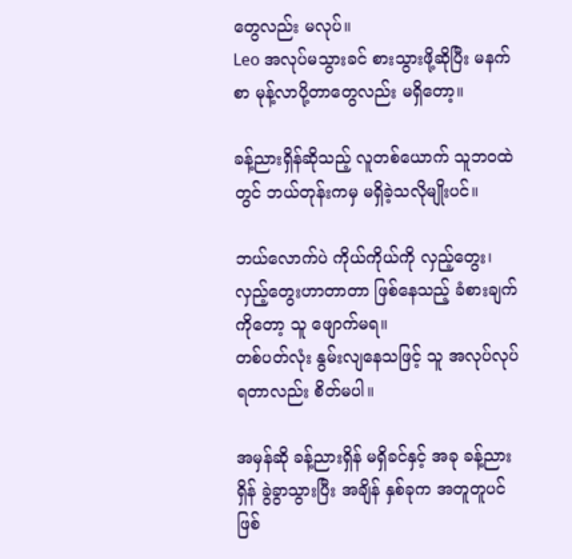တွေလည်း မလုပ်။
Leo အလုပ်မသွားခင် စားသွားဖို့ဆိုပြီး မနက်စာ မုန့်လာပို့တာတွေလည်း မရှိတော့။

ခန့်ညားရှိန်ဆိုသည့် လူတစ်ယောက် သူဘဝထဲတွင် ဘယ်တုန်းကမှ မရှိခဲ့သလိုမျိုးပင်။

ဘယ်လောက်ပဲ ကိုယ်ကိုယ်ကို လှည့်တွေး၊ လှည့်တွေးဟာတာတာ ဖြစ်နေသည့် ခံစားချက်ကိုတော့ သူ ဖျောက်မရ။
တစ်ပတ်လုံး နွမ်းလျနေသဖြင့် သူ အလုပ်လုပ်ရတာလည်း စိတ်မပါ။

အမှန်ဆို ခန့်ညားရှိန် မရှိခင်နှင့် အခု ခန့်ညားရှိန် ခွဲခွာသွားပြီး အချိန် နှစ်ခုက အတူတူပင် ဖြစ်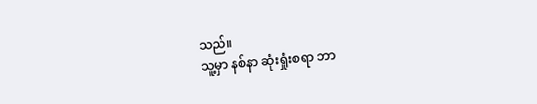သည်။
သူ့မှာ နစ်နာ ဆုံးရှုံးစရာ ဘာ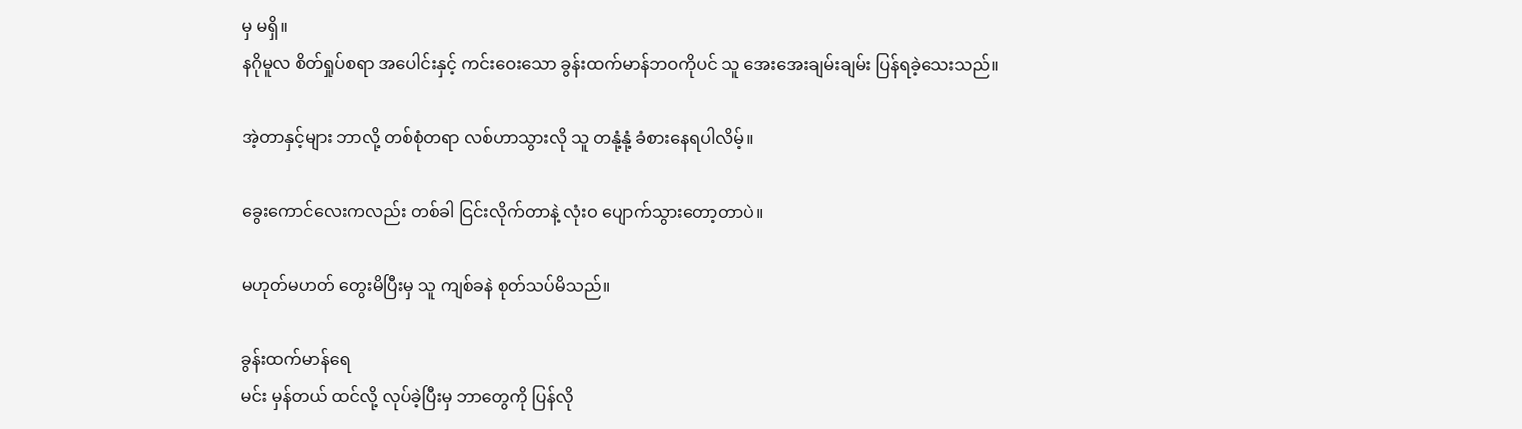မှ မရှိ။
နဂိုမူလ စိတ်ရှုပ်စရာ အပေါင်းနှင့် ကင်းဝေးသော ခွန်းထက်မာန်ဘဝကိုပင် သူ အေးအေးချမ်းချမ်း ပြန်ရခဲ့သေးသည်။

အဲ့တာနှင့်များ ဘာလို့ တစ်စုံတရာ လစ်ဟာသွားလို သူ တနုံ့နုံ့ ခံစားနေရပါလိမ့်။

ခွေးကောင်လေးကလည်း တစ်ခါ ငြင်းလိုက်တာနဲ့ လုံးဝ ပျောက်သွားတော့တာပဲ။

မဟုတ်မဟတ် တွေးမိပြီးမှ သူ ကျစ်ခနဲ စုတ်သပ်မိသည်။

ခွန်းထက်မာန်ရေ
မင်း မှန်တယ် ထင်လို့ လုပ်ခဲ့ပြီးမှ ဘာတွေကို ပြန်လို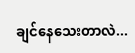ချင်နေသေးတာလဲ...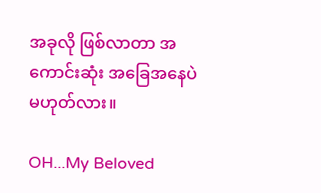အခုလို ဖြစ်လာတာ အကောင်းဆုံး အခြေအနေပဲ မဟုတ်လား။

OH...My Beloved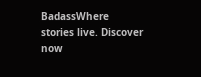BadassWhere stories live. Discover now